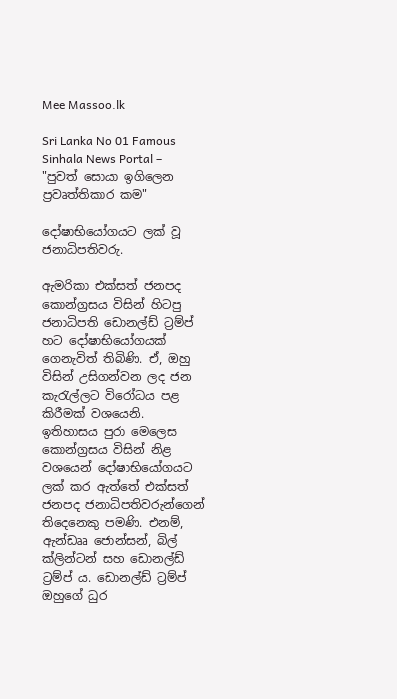Mee Massoo.lk

Sri Lanka No 01 Famous Sinhala News Portal – "පුවත් සොයා ඉගිලෙන ප්‍රවෘත්තිකාර කම"

දෝෂාභියෝගයට ලක් වූ ජනාධිපතිවරු.

ඇමරිකා එක්සත් ජනපද කොන්ග්‍රසය විසින් හිටපු ජනාධිපති ඩොනල්ඩ් ට්‍රම්ප් හට දෝෂාභියෝගයක් ගෙනැවිත් තිබිණි. ඒ, ඔහු විසින් උසිගන්වන ලද ජන කැරැල්ලට විරෝධය පළ කිරීමක් වශයෙනි. ඉතිහාසය පුරා මෙලෙස කොන්ග්‍රසය විසින් නිළ වශයෙන් දෝෂාභියෝගයට ලක් කර ඇත්තේ එක්සත් ජනපද ජනාධිපතිවරුන්ගෙන් තිදෙනෙකු පමණි. එනම්, ඇන්ඩෲ ජොන්සන්, බිල් ක්ලින්ටන් සහ ඩොනල්ඩ් ට්‍රම්ප් ය. ඩොනල්ඩ් ට්‍රම්ප් ඔහුගේ ධුර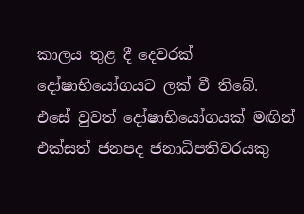කාලය තුළ දී දෙවරක් දෝෂාභියෝගයට ලක් වී තිබේ. එසේ වුවත් දෝෂාභියෝගයක් මඟින් එක්සත් ජනපද ජනාධිපතිවරයකු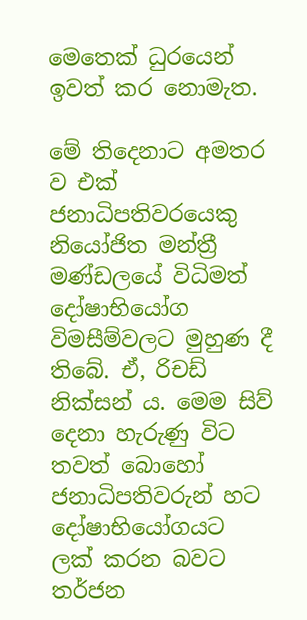මෙතෙක් ධුරයෙන් ඉවත් කර නොමැත.

මේ තිදෙනාට අමතර ව එක් ජනාධිපතිවරයෙකු නියෝජිත මන්ත්‍රී මණ්ඩලයේ විධිමත් දෝෂාභියෝග විමසීම්වලට මුහුණ දී තිබේ. ඒ, රිචඩ් නික්සන් ය. මෙම සිව් දෙනා හැරුණු විට තවත් බොහෝ ජනාධිපතිවරුන් හට දෝෂාභියෝගයට ලක් කරන බවට තර්ජන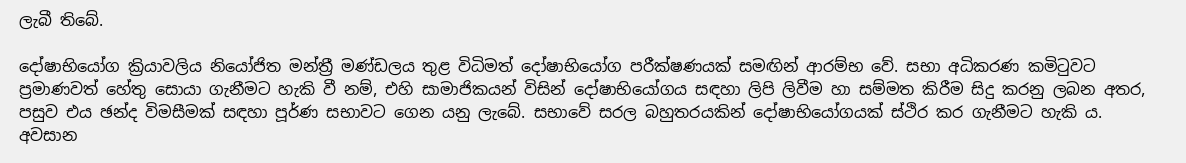ලැබී තිබේ.

දෝෂාභියෝග ක්‍රියාවලිය නියෝජිත මන්ත්‍රී මණ්ඩලය තුළ විධිමත් දෝෂාභියෝග පරීක්ෂණයක් සමඟින් ආරම්භ වේ. සභා අධිකරණ කමිටුවට ප්‍රමාණවත් හේතු සොයා ගැනීමට හැකි වී නම්, එහි සාමාජිකයන් විසින් දෝෂාභියෝගය සඳහා ලිපි ලිවීම හා සම්මත කිරීම සිදු කරනු ලබන අතර, පසුව එය ඡන්ද විමසීමක් සඳහා පූර්ණ සභාවට ගෙන යනු ලැබේ. සභාවේ සරල බහුතරයකින් දෝෂාභියෝගයක් ස්ථිර කර ගැනීමට හැකි ය. අවසාන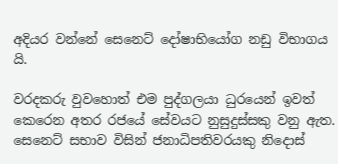අදියර වන්නේ සෙනෙට් දෝෂාභියෝග නඩු විභාගය යි.

වරදකරු වුවහොත් එම පුද්ගලයා ධුරයෙන් ඉවත් කෙරෙන අතර රජයේ සේවයට නුසුදුස්සකු වනු ඇත. සෙනෙට් සභාව විසින් ජනාධිපතිවරයකු නිදොස්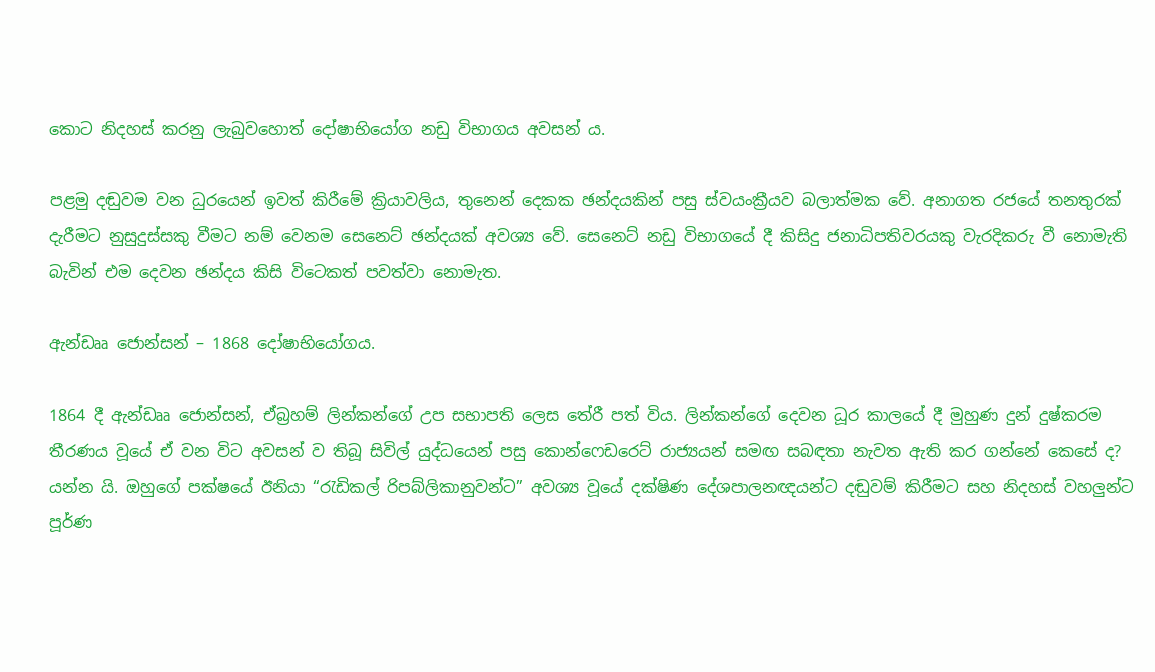කොට නිදහස් කරනු ලැබුවහොත් දෝෂාභියෝග නඩු විභාගය අවසන් ය.

පළමු දඬුවම වන ධුරයෙන් ඉවත් කිරීමේ ක්‍රියාවලිය, තුනෙන් දෙකක ඡන්දයකින් පසු ස්වයංක්‍රීයව බලාත්මක වේ. අනාගත රජයේ තනතුරක් දැරීමට නුසුදුස්සකු වීමට නම් වෙනම සෙනෙට් ඡන්දයක් අවශ්‍ය වේ. සෙනෙට් නඩු විභාගයේ දී කිසිදු ජනාධිපතිවරයකු වැරදිකරු වී නොමැති බැවින් එම දෙවන ඡන්දය කිසි විටෙකත් පවත්වා නොමැත.

ඇන්ඩෲ ජොන්සන් – 1868 දෝෂාභියෝගය.

1864 දී ඇන්ඩෲ ජොන්සන්, ඒබ්‍රහම් ලින්කන්ගේ උප සභාපති ලෙස තේරී පත් විය. ලින්කන්ගේ දෙවන ධූර කාලයේ දී මුහුණ දුන් දුෂ්කරම තීරණය වූයේ ඒ වන විට අවසන් ව තිබූ සිවිල් යුද්ධයෙන් පසු කොන්ෆෙඩරෙට් රාජ්‍යයන් සමඟ සබඳතා නැවත ඇති කර ගන්නේ කෙසේ ද? යන්න යි. ඔහුගේ පක්ෂයේ ඊනියා “රැඩිකල් රිපබ්ලිකානුවන්ට” අවශ්‍ය වූයේ දක්ෂිණ දේශපාලනඥයන්ට දඬුවම් කිරීමට සහ නිදහස් වහලුන්ට පූර්ණ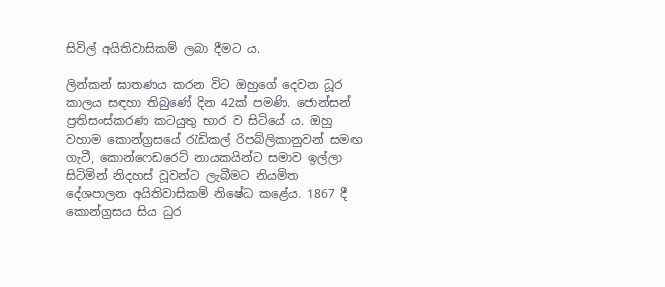සිවිල් අයිතිවාසිකම් ලබා දීමට ය.

ලින්කන් ඝාතණය කරන විට ඔහුගේ දෙවන ධූර කාලය සඳහා තිබුණේ දින 42ක් පමණි. ජොන්සන් ප්‍රතිසංස්කරණ කටයුතු භාර ව සිටියේ ය. ඔහු වහාම කොන්ග්‍රසයේ රැඩිකල් රිපබ්ලිකානුවන් සමඟ ගැටී, කොන්ෆෙඩරෙට් නායකයින්ට සමාව ඉල්ලා සිටිමින් නිදහස් වූවන්ට ලැබීමට නියමිත දේශපාලන අයිතිවාසිකම් නිෂේධ කළේය. 1867 දී කොන්ග්‍රසය සිය ධුර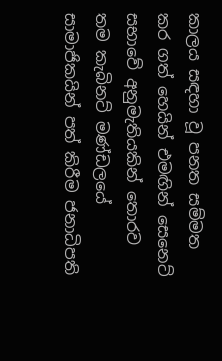කාලය සඳහා වූ පනත සම්මත කර ගත් හෙයින් එමඟින් සෙනෙට් සභාවේ අනුමැතියකින් තොරව තම කැබිනට් මණ්ඩලයේ සාමාජිකයින් පත් කිරීම ජනාධිපති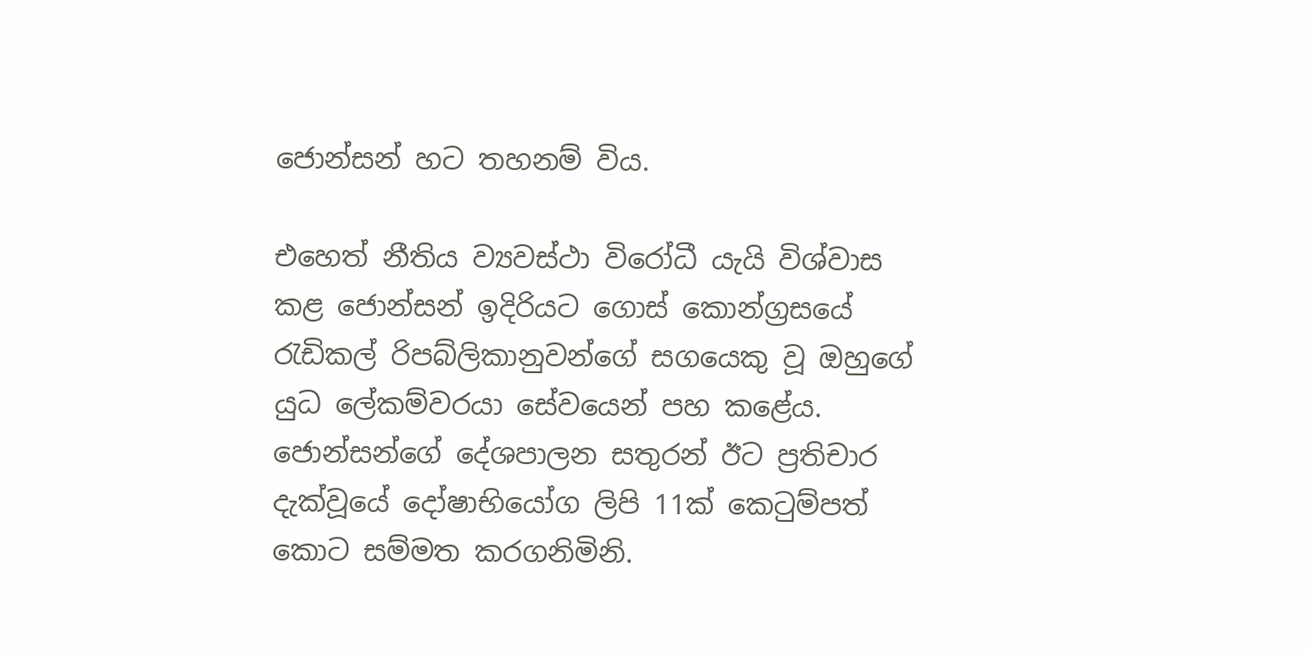ජොන්සන් හට තහනම් විය.

එහෙත් නීතිය ව්‍යවස්ථා විරෝධී යැයි විශ්වාස කළ ජොන්සන් ඉදිරියට ගොස් කොන්ග්‍රසයේ රැඩිකල් රිපබ්ලිකානුවන්ගේ සගයෙකු වූ ඔහුගේ යුධ ලේකම්වරයා සේවයෙන් පහ කළේය. ජොන්සන්ගේ දේශපාලන සතුරන් ඊට ප්‍රතිචාර දැක්වූයේ දෝෂාභියෝග ලිපි 11ක් කෙටුම්පත් කොට සම්මත කරගනිමිනි.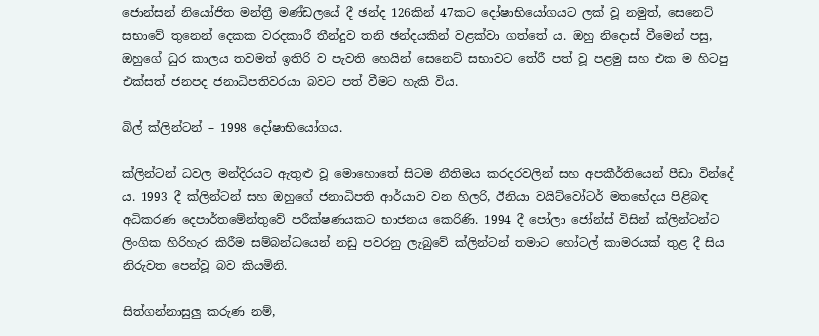ජොන්සන් නියෝජිත මන්ත්‍රී මණ්ඩලයේ දී ඡන්ද 126කින් 47කට දෝෂාභියෝගයට ලක් වූ නමුත්, සෙනෙට් සභාවේ තුනෙන් දෙකක වරදකාරී තීන්දුව තනි ඡන්දයකින් වළක්වා ගත්තේ ය. ඔහු නිදොස් වීමෙන් පසු, ඔහුගේ ධුර කාලය තවමත් ඉතිරි ව පැවති හෙයින් සෙනෙට් සභාවට තේරී පත් වූ පළමු සහ එක ම හිටපු එක්සත් ජනපද ජනාධිපතිවරයා බවට පත් වීමට හැකි විය.

බිල් ක්ලින්ටන් – 1998 දෝෂාභියෝගය.

ක්ලින්ටන් ධවල මන්දිරයට ඇතුළු වූ මොහොතේ සිටම නීතිමය කරදරවලින් සහ අපකීර්තියෙන් පීඩා වින්දේ ය. 1993 දී ක්ලින්ටන් සහ ඔහුගේ ජනාධිපති ආර්යාව වන හිලරි, ඊනියා වයිට්වෝටර් මතභේදය පිළිබඳ අධිකරණ දෙපාර්තමේන්තුවේ පරීක්ෂණයකට භාජනය කෙරිණි. 1994 දී පෝලා ජෝන්ස් විසින් ක්ලින්ටන්ට ලිංගික හිරිහැර කිරීම සම්බන්ධයෙන් නඩු පවරනු ලැබුවේ ක්ලින්ටන් තමාට හෝටල් කාමරයක් තුළ දී සිය නිරුවත පෙන්වූ බව කියමිනි.

සිත්ගන්නාසුලු කරුණ නම්,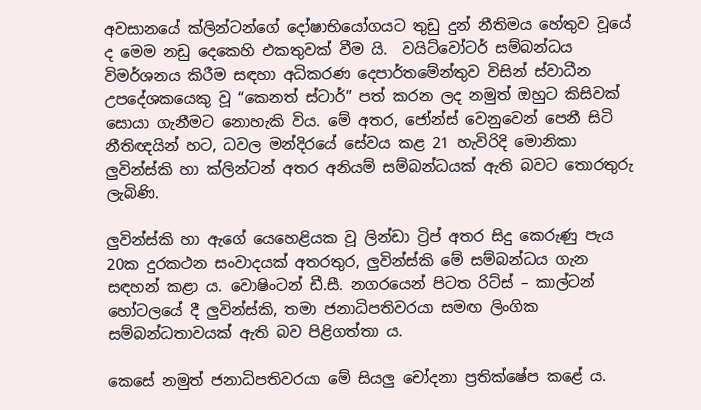අවසානයේ ක්ලින්ටන්ගේ දෝෂාභියෝගයට තුඩු දුන් නීතිමය හේතුව වූයේ ද මෙම නඩු දෙකෙහි එකතුවක් වීම යි.  වයිට්වෝටර් සම්බන්ධය විමර්ශනය කිරීම සඳහා අධිකරණ දෙපාර්තමේන්තුව විසින් ස්වාධීන උපදේශකයෙකු වූ “කෙනත් ස්ටාර්” පත් කරන ලද නමුත් ඔහුට කිසිවක් සොයා ගැනීමට නොහැකි විය. මේ අතර, ජෝන්ස් වෙනුවෙන් පෙනී සිටි නීතිඥයින් හට, ධවල මන්දිරයේ සේවය කළ 21 හැවිරිදි මොනිකා ලුවින්ස්කි හා ක්ලින්ටන් අතර අනියම් සම්බන්ධයක් ඇති බවට තොරතුරු ලැබිණි.

ලුවින්ස්කි හා ඇගේ යෙහෙළියක වූ ලින්ඩා ට්‍රිප් අතර සිදු කෙරුණු පැය 20ක දුරකථන සංවාදයක් අතරතුර, ලුවින්ස්කි මේ සම්බන්ධය ගැන සඳහන් කළා ය. වොෂිංටන් ඩී.සී. නගරයෙන් පිටත රිට්ස් – කාල්ටන් හෝටලයේ දී ලුවින්ස්කි, තමා ජනාධිපතිවරයා සමඟ ලිංගික සම්බන්ධතාවයක් ඇති බව පිළිගත්තා ය.

කෙසේ නමුත් ජනාධිපතිවරයා මේ සියලු චෝදනා ප්‍රතික්ෂේප කළේ ය.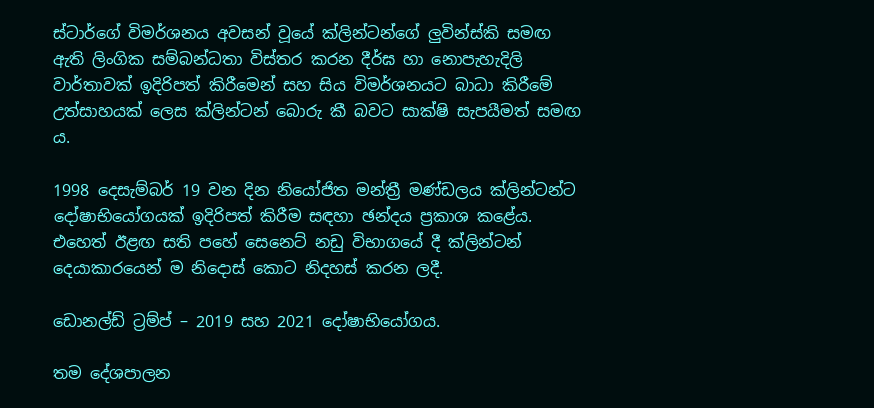ස්ටාර්ගේ විමර්ශනය අවසන් වූයේ ක්ලින්ටන්ගේ ලුවින්ස්කි සමඟ ඇති ලිංගික සම්බන්ධතා විස්තර කරන දීර්ඝ හා නොපැහැදිලි වාර්තාවක් ඉදිරිපත් කිරීමෙන් සහ සිය විමර්ශනයට බාධා කිරීමේ උත්සාහයක් ලෙස ක්ලින්ටන් බොරු කී බවට සාක්ෂි සැපයීමත් සමඟ ය.

1998 දෙසැම්බර් 19 වන දින නියෝජිත මන්ත්‍රී මණ්ඩලය ක්ලින්ටන්ට දෝෂාභියෝගයක් ඉදිරිපත් කිරීම සඳහා ඡන්දය ප්‍රකාශ කළේය. එහෙත් ඊළඟ සති පහේ සෙනෙට් නඩු විභාගයේ දී ක්ලින්ටන් දෙයාකාරයෙන් ම නිදොස් කොට නිදහස් කරන ලදී.

ඩොනල්ඩ් ට්‍රම්ප් – 2019 සහ 2021 දෝෂාභියෝගය.

තම දේශපාලන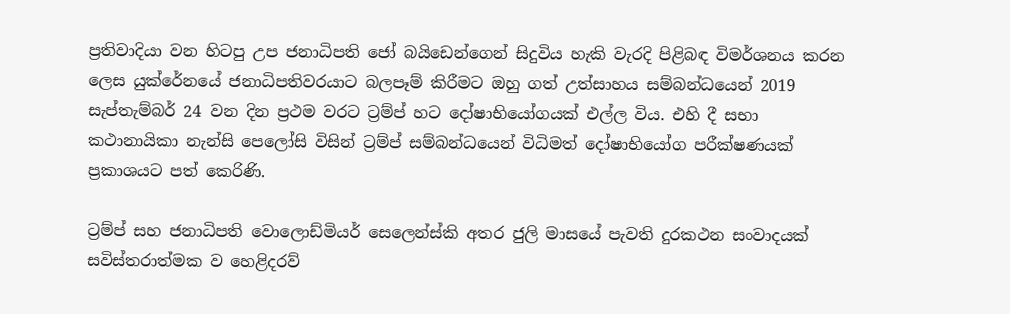ප්‍රතිවාදියා වන හිටපු උප ජනාධිපති ජෝ බයිඩෙන්ගෙන් සිදුවිය හැකි වැරදි පිළිබඳ විමර්ශනය කරන ලෙස යුක්රේනයේ ජනාධිපතිවරයාට බලපෑම් කිරීමට ඔහු ගත් උත්සාහය සම්බන්ධයෙන් 2019 සැප්තැම්බර් 24 වන දින ප්‍රථම වරට ට්‍රම්ප් හට දෝෂාභියෝගයක් එල්ල විය. එහි දී සභා කථානායිකා නැන්සි පෙලෝසි විසින් ට්‍රම්ප් සම්බන්ධයෙන් විධිමත් දෝෂාභියෝග පරීක්ෂණයක් ප්‍රකාශයට පත් කෙරිණි.

ට්‍රම්ප් සහ ජනාධිපති වොලොඩ්මියර් සෙලෙන්ස්කි අතර ජුලි මාසයේ පැවති දුරකථන සංවාදයක් සවිස්තරාත්මක ව හෙළිදරව්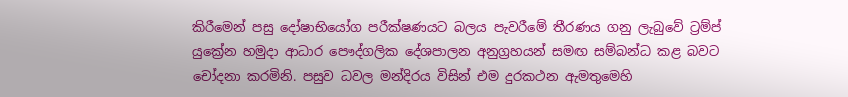කිරීමෙන් පසු දෝෂාභියෝග පරීක්ෂණයට බලය පැවරීමේ තීරණය ගනු ලැබුවේ ට්‍රම්ප් යුක්‍රේන හමුදා ආධාර පෞද්ගලික දේශපාලන අනුග්‍රහයන් සමඟ සම්බන්ධ කළ බවට චෝදනා කරමිනි. පසුව ධවල මන්දිරය විසින් එම දුරකථන ඇමතුමෙහි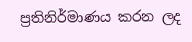ප්‍රතිනිර්මාණය කරන ලද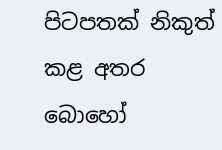පිටපතක් නිකුත් කළ අතර බොහෝ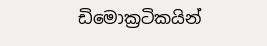ඩිමොක්‍රටිකයින්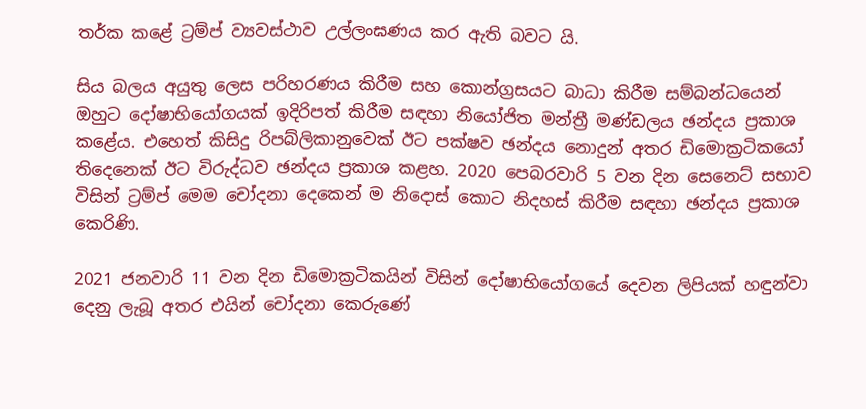තර්ක කළේ ට්‍රම්ප් ව්‍යවස්ථාව උල්ලංඝණය කර ඇති බවට යි.

සිය බලය අයුතු ලෙස පරිහරණය කිරීම සහ කොන්ග්‍රසයට බාධා කිරීම සම්බන්ධයෙන් ඔහුට දෝෂාභියෝගයක් ඉදිරිපත් කිරීම සඳහා නියෝජිත මන්ත්‍රී මණ්ඩලය ඡන්දය ප්‍රකාශ කළේය. එහෙත් කිසිදු රිපබ්ලිකානුවෙක් ඊට පක්ෂව ඡන්දය නොදුන් අතර ඩිමොක්‍රටිකයෝ තිදෙනෙක් ඊට විරුද්ධව ඡන්දය ප්‍රකාශ කළහ. 2020 පෙබරවාරි 5 වන දින සෙනෙට් සභාව විසින් ට්‍රම්ප් මෙම චෝදනා දෙකෙන් ම නිදොස් කොට නිදහස් කිරීම සඳහා ඡන්දය ප්‍රකාශ කෙරිණි.

2021 ජනවාරි 11 වන දින ඩිමොක්‍රටිකයින් විසින් දෝෂාභියෝගයේ දෙවන ලිපියක් හඳුන්වා දෙනු ලැබූ අතර එයින් චෝදනා කෙරුණේ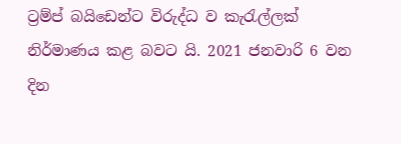ට්‍රම්ප් බයිඩෙන්ට විරුද්ධ ව කැරැල්ලක් නිර්මාණය කළ බවට යි. 2021 ජනවාරි 6 වන දින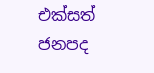එක්සත් ජනපද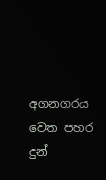අගනගරය වෙත පහර දුන්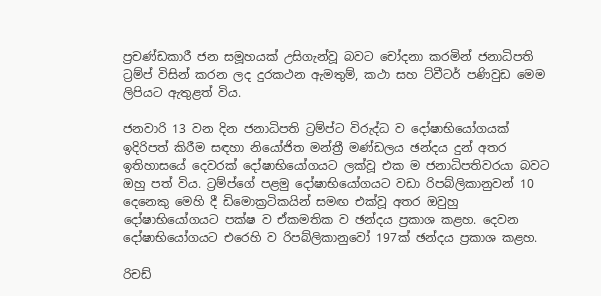ප්‍රචණ්ඩකාරී ජන සමූහයක් උසිගැන්වූ බවට චෝදනා කරමින් ජනාධිපති ට්‍රම්ප් විසින් කරන ලද දුරකථන ඇමතුම්, කථා සහ ට්වීටර් පණිවුඩ මෙම ලිපියට ඇතුළත් විය.

ජනවාරි 13 වන දින ජනාධිපති ට්‍රම්ප්ට විරුද්ධ ව දෝෂාභියෝගයක් ඉදිරිපත් කිරීම සඳහා නියෝජිත මන්ත්‍රී මණ්ඩලය ඡන්දය දුන් අතර ඉතිහාසයේ දෙවරක් දෝෂාභියෝගයට ලක්වූ එක ම ජනාධිපතිවරයා බවට ඔහු පත් විය. ට්‍රම්ප්ගේ පළමු දෝෂාභියෝගයට වඩා රිපබ්ලිකානුවන් 10 දෙනෙකු මෙහි දී ඩිමොක්‍රටිකයින් සමඟ එක්වූ අතර ඔවුහු දෝෂාභියෝගයට පක්ෂ ව ඒකමතික ව ඡන්දය ප්‍රකාශ කළහ. දෙවන දෝෂාභියෝගයට එරෙහි ව රිපබ්ලිකානුවෝ 197ක් ඡන්දය ප්‍රකාශ කළහ.

රිචඩ්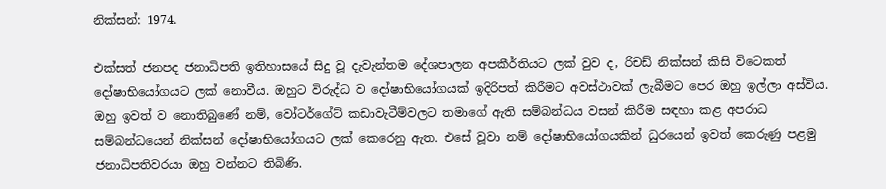නික්සන්: 1974.

එක්සත් ජනපද ජනාධිපති ඉතිහාසයේ සිදු වූ දැවැන්තම දේශපාලන අපකීර්තියට ලක් වුව ද, රිචඩ් නික්සන් කිසි විටෙකත් දෝෂාභියෝගයට ලක් නොවීය. ඔහුට විරුද්ධ ව දෝෂාභියෝගයක් ඉදිරිපත් කිරීමට අවස්ථාවක් ලැබීමට පෙර ඔහු ඉල්ලා අස්විය. ඔහු ඉවත් ව නොතිබුණේ නම්, වෝටර්ගේට් කඩාවැටීම්වලට තමාගේ ඇති සම්බන්ධය වසන් කිරීම සඳහා කළ අපරාධ සම්බන්ධයෙන් නික්සන් දෝෂාභියෝගයට ලක් කෙරෙනු ඇත. එසේ වූවා නම් දෝෂාභියෝගයකින් ධුරයෙන් ඉවත් කෙරුණු පළමු ජනාධිපතිවරයා ඔහු වන්නට තිබිණි.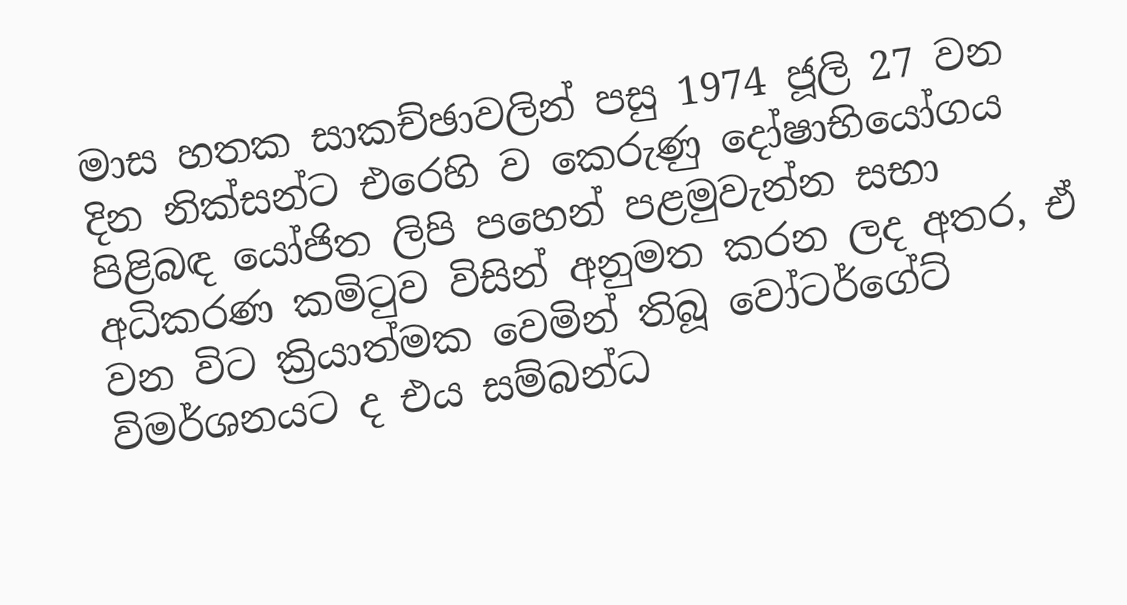මාස හතක සාකච්ඡාවලින් පසු 1974 ජූලි 27 වන දින නික්සන්ට එරෙහි ව කෙරුණු දෝෂාභියෝගය පිළිබඳ යෝජිත ලිපි පහෙන් පළමුවැන්න සභා අධිකරණ කමිටුව විසින් අනුමත කරන ලද අතර, ඒ වන විට ක්‍රියාත්මක වෙමින් තිබූ වෝටර්ගේට් විමර්ශනයට ද එය සම්බන්ධ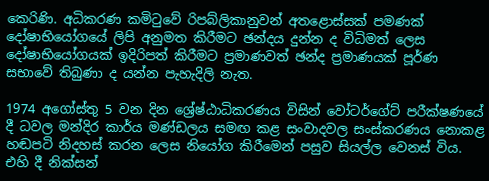කෙරිණි. අධිකරණ කමිටුවේ රිපබ්ලිකානුවන් අතළොස්සක් පමණක් දෝෂාභියෝගයේ ලිපි අනුමත කිරීමට ඡන්දය දුන්න ද විධිමත් ලෙස දෝෂාභියෝගයක් ඉදිරිපත් කිරීමට ප්‍රමාණවත් ඡන්ද ප්‍රමාණයක් පූර්ණ සභාවේ තිබුණා ද යන්න පැහැදිලි නැත.

1974 අගෝස්තු 5 වන දින ශ්‍රේෂ්ඨාධිකරණය විසින් වෝටර්ගේට් පරීක්ෂණයේ දී ධවල මන්දිර කාර්ය මණ්ඩලය සමඟ කළ සංවාදවල සංස්කරණය නොකළ හඬපටි නිදහස් කරන ලෙස නියෝග කිරීමෙන් පසුව සියල්ල වෙනස් විය. එහි දී නික්සන්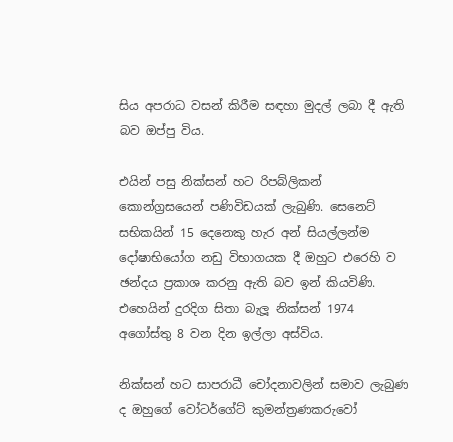සිය අපරාධ වසන් කිරීම සඳහා මුදල් ලබා දී ඇති බව ඔප්පු විය.

එයින් පසු නික්සන් හට රිපබ්ලිකන් කොන්ග්‍රසයෙන් පණිවිඩයක් ලැබුණි. සෙනෙට් සභිකයින් 15 දෙනෙකු හැර අන් සියල්ලන්ම දෝෂාභියෝග නඩු විභාගයක දී ඔහුට එරෙහි ව ඡන්දය ප්‍රකාශ කරනු ඇති බව ඉන් කියවිණි. එහෙයින් දුරදිග සිතා බැලූ නික්සන් 1974 අගෝස්තු 8 වන දින ඉල්ලා අස්විය.

නික්සන් හට සාපරාධී චෝදනාවලින් සමාව ලැබුණ ද ඔහුගේ වෝටර්ගේට් කුමන්ත්‍රණකරුවෝ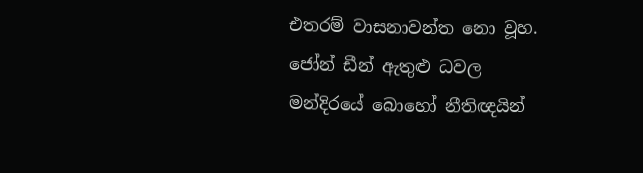එතරම් වාසනාවන්ත නො වූහ. ජෝන් ඩීන් ඇතුළු ධවල මන්දිරයේ බොහෝ නීතිඥයින්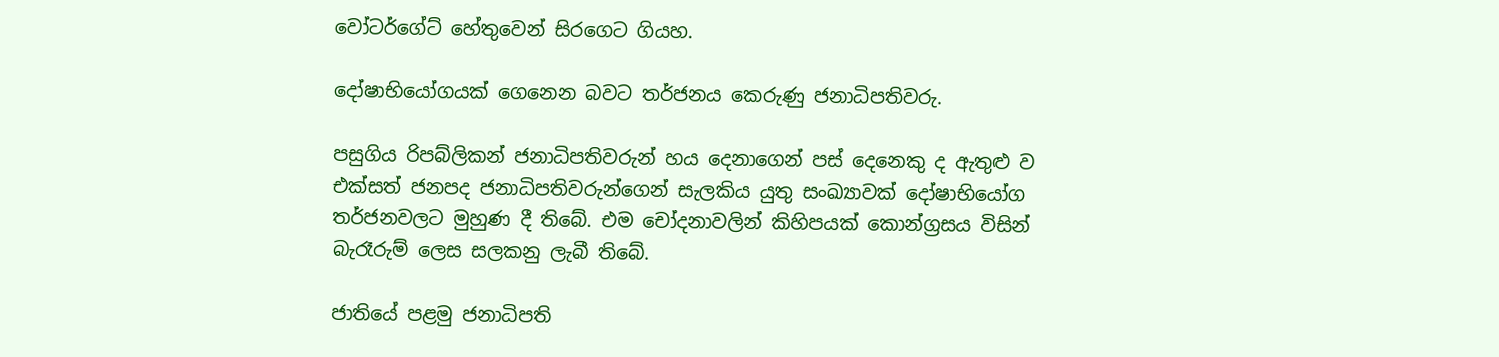වෝටර්ගේට් හේතුවෙන් සිරගෙට ගියහ.

දෝෂාභියෝගයක් ගෙනෙන බවට තර්ජනය කෙරුණු ජනාධිපතිවරු.

පසුගිය රිපබ්ලිකන් ජනාධිපතිවරුන් හය දෙනාගෙන් පස් දෙනෙකු ද ඇතුළු ව එක්සත් ජනපද ජනාධිපතිවරුන්ගෙන් සැලකිය යුතු සංඛ්‍යාවක් දෝෂාභියෝග තර්ජනවලට මුහුණ දී තිබේ. එම චෝදනාවලින් කිහිපයක් කොන්ග්‍රසය විසින් බැරෑරුම් ලෙස සලකනු ලැබී තිබේ.

ජාතියේ පළමු ජනාධිපති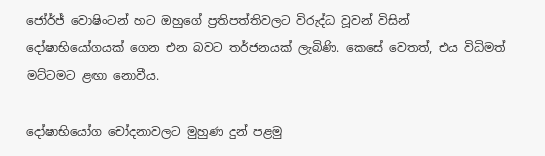ජෝර්ජ් වොෂිංටන් හට ඔහුගේ ප්‍රතිපත්තිවලට විරුද්ධ වූවන් විසින් දෝෂාභියෝගයක් ගෙන එන බවට තර්ජනයක් ලැබිණි. කෙසේ වෙතත්, එය විධිමත් මට්ටමට ළඟා නොවීය.

දෝෂාභියෝග චෝදනාවලට මුහුණ දුන් පළමු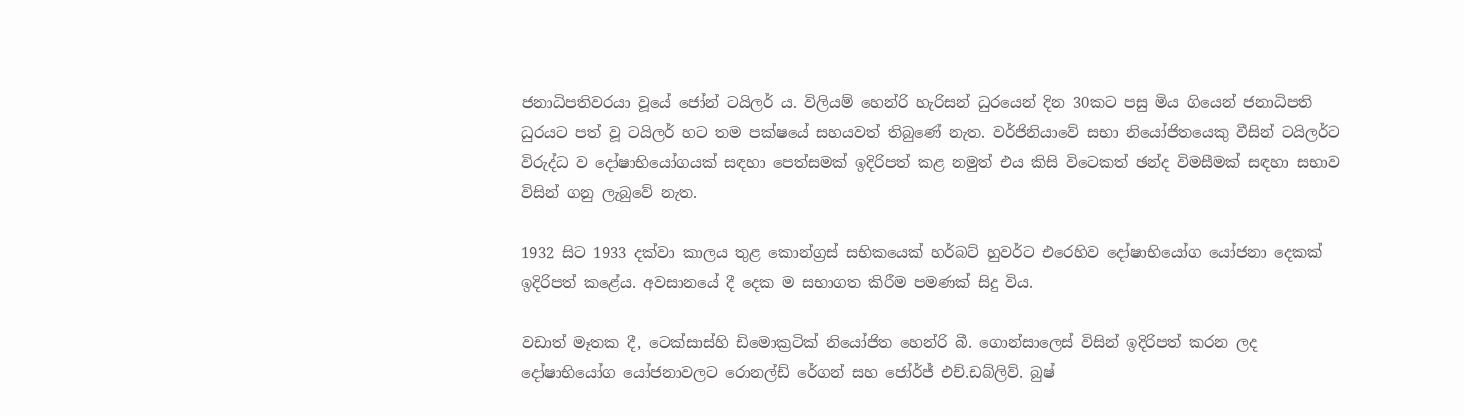ජනාධිපතිවරයා වූයේ ජෝන් ටයිලර් ය. විලියම් හෙන්රි හැරිසන් ධුරයෙන් දින 30කට පසු මිය ගියෙන් ජනාධිපති ධුරයට පත් වූ ටයිලර් හට තම පක්ෂයේ සහයවත් තිබුණේ නැත. වර්ජිනියාවේ සභා නියෝජිතයෙකු වීසින් ටයිලර්ට විරුද්ධ ව දෝෂාභියෝගයක් සඳහා පෙත්සමක් ඉදිරිපත් කළ නමුත් එය කිසි විටෙකත් ඡන්ද විමසීමක් සඳහා සභාව විසින් ගනු ලැබුවේ නැත.

1932 සිට 1933 දක්වා කාලය තුළ කොන්ග්‍රස් සභිකයෙක් හර්බට් හුවර්ට එරෙහිව දෝෂාභියෝග යෝජනා දෙකක් ඉදිරිපත් කළේය. අවසානයේ දී දෙක ම සභාගත කිරීම පමණක් සිදු විය.

වඩාත් මෑතක දී, ටෙක්සාස්හි ඩිමොක්‍රටික් නියෝජිත හෙන්රි බී. ගොන්සාලෙස් විසින් ඉදිරිපත් කරන ලද දෝෂාභියෝග යෝජනාවලට රොනල්ඩ් රේගන් සහ ජෝර්ජ් එච්.ඩබ්ලිව්. බුෂ්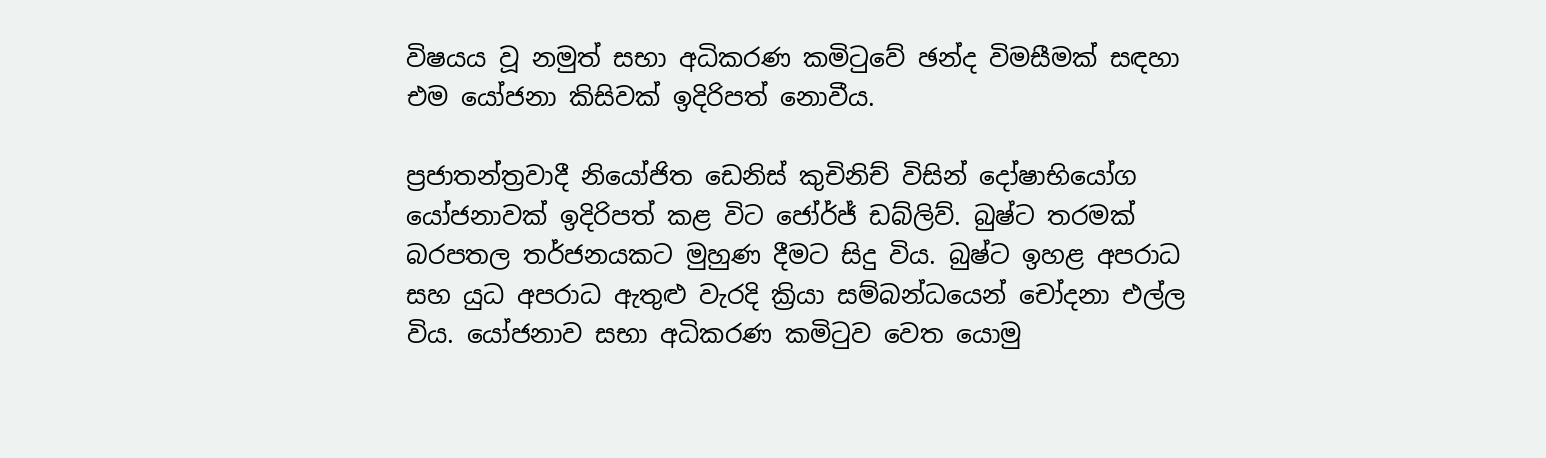විෂයය වූ නමුත් සභා අධිකරණ කමිටුවේ ඡන්ද විමසීමක් සඳහා එම යෝජනා කිසිවක් ඉදිරිපත් නොවීය.

ප්‍රජාතන්ත්‍රවාදී නියෝජිත ඩෙනිස් කුචිනිච් විසින් දෝෂාභියෝග යෝජනාවක් ඉදිරිපත් කළ විට ජෝර්ජ් ඩබ්ලිව්. බුෂ්ට තරමක් බරපතල තර්ජනයකට මුහුණ දීමට සිදු විය. බුෂ්ට ඉහළ අපරාධ සහ යුධ අපරාධ ඇතුළු වැරදි ක්‍රියා සම්බන්ධයෙන් චෝදනා එල්ල විය. යෝජනාව සභා අධිකරණ කමිටුව වෙත යොමු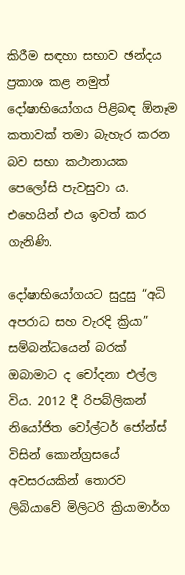කිරීම සඳහා සභාව ඡන්දය ප්‍රකාශ කළ නමුත් දෝෂාභියෝගය පිළිබඳ ඕනෑම කතාවක් තමා බැහැර කරන බව සභා කථානායක පෙලෝසි පැවසුවා ය. එහෙයින් එය ඉවත් කර ගැනිණි.

දෝෂාභියෝගයට සුදුසු “අධි අපරාධ සහ වැරදි ක්‍රියා” සම්බන්ධයෙන් බරක් ඔබාමාට ද චෝදනා එල්ල විය. 2012 දී රිපබ්ලිකන් නියෝජිත වෝල්ටර් ජෝන්ස් විසින් කොන්ග්‍රසයේ අවසරයකින් තොරව ලිබියාවේ මිලිටරි ක්‍රියාමාර්ග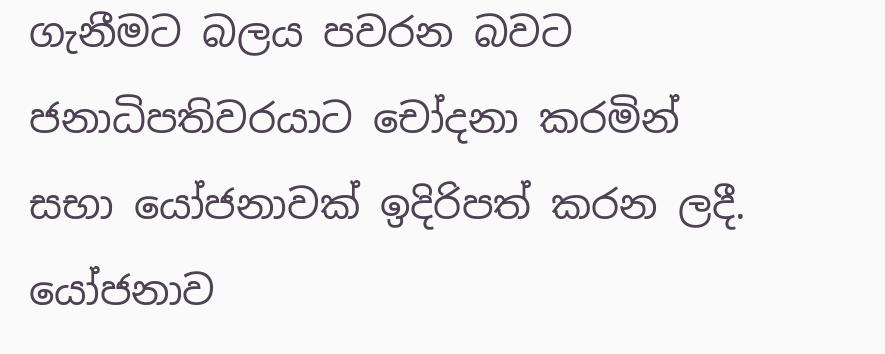ගැනීමට බලය පවරන බවට ජනාධිපතිවරයාට චෝදනා කරමින් සභා යෝජනාවක් ඉදිරිපත් කරන ලදී. යෝජනාව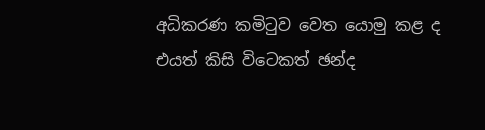අධිකරණ කමිටුව වෙත යොමු කළ ද එයත් කිසි විටෙකත් ඡන්ද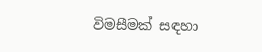විමසීමක් සඳහා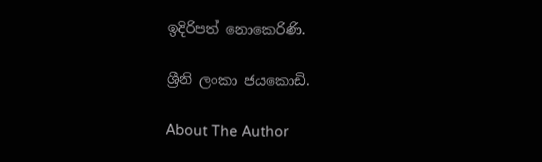ඉදිරිපත් නොකෙරිණි.

ශ්‍රීනි ලංකා ජයකොඩි.

About The Author